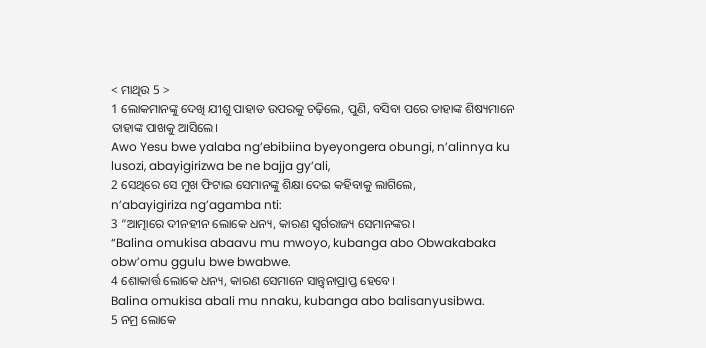< ମାଥିଉ 5 >
1 ଲୋକମାନଙ୍କୁ ଦେଖି ଯୀଶୁ ପାହାଡ ଉପରକୁ ଚଢ଼ିଲେ, ପୁଣି, ବସିବା ପରେ ତାହାଙ୍କ ଶିଷ୍ୟମାନେ ତାହାଙ୍କ ପାଖକୁ ଆସିଲେ।
Awo Yesu bwe yalaba ng’ebibiina byeyongera obungi, n’alinnya ku lusozi, abayigirizwa be ne bajja gy’ali,
2 ସେଥିରେ ସେ ମୁଖ ଫିଟାଇ ସେମାନଙ୍କୁ ଶିକ୍ଷା ଦେଇ କହିବାକୁ ଲାଗିଲେ,
n’abayigiriza ng’agamba nti:
3 “ଆତ୍ମାରେ ଦୀନହୀନ ଲୋକେ ଧନ୍ୟ, କାରଣ ସ୍ୱର୍ଗରାଜ୍ୟ ସେମାନଙ୍କର।
“Balina omukisa abaavu mu mwoyo, kubanga abo Obwakabaka obw’omu ggulu bwe bwabwe.
4 ଶୋକାର୍ତ୍ତ ଲୋକେ ଧନ୍ୟ, କାରଣ ସେମାନେ ସାନ୍ତ୍ୱନାପ୍ରାପ୍ତ ହେବେ।
Balina omukisa abali mu nnaku, kubanga abo balisanyusibwa.
5 ନମ୍ର ଲୋକେ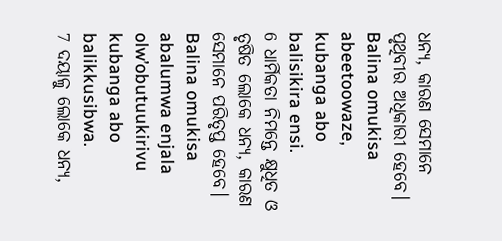ଧନ୍ୟ, କାରଣ ସେମାନେ ପୃଥିବୀର ଅଧିକାରୀ ହେବେ।
Balina omukisa abeetoowaze, kubanga abo balisikira ensi.
6 ଧାର୍ମିକତା ନିମନ୍ତେ କ୍ଷୁଧିତ ଓ ତୃଷିତ ଲୋକେ ଧନ୍ୟ, କାରଣ ସେମାନେ ପରିତୃପ୍ତ ହେବେ।
Balina omukisa abalumwa enjala olw’obutuukirivu kubanga abo balikkusibwa.
7 ଦୟାଳୁ ଲୋକେ ଧନ୍ୟ,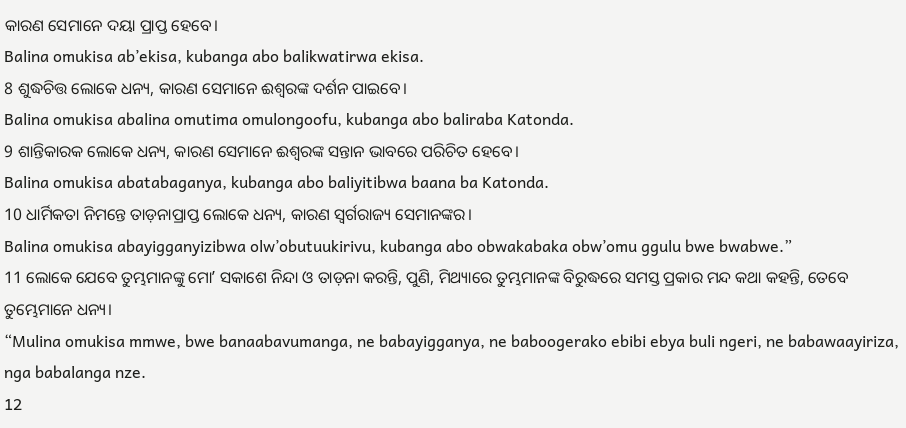କାରଣ ସେମାନେ ଦୟା ପ୍ରାପ୍ତ ହେବେ।
Balina omukisa ab’ekisa, kubanga abo balikwatirwa ekisa.
8 ଶୁଦ୍ଧଚିତ୍ତ ଲୋକେ ଧନ୍ୟ, କାରଣ ସେମାନେ ଈଶ୍ବରଙ୍କ ଦର୍ଶନ ପାଇବେ।
Balina omukisa abalina omutima omulongoofu, kubanga abo baliraba Katonda.
9 ଶାନ୍ତିକାରକ ଲୋକେ ଧନ୍ୟ, କାରଣ ସେମାନେ ଈଶ୍ବରଙ୍କ ସନ୍ତାନ ଭାବରେ ପରିଚିତ ହେବେ।
Balina omukisa abatabaganya, kubanga abo baliyitibwa baana ba Katonda.
10 ଧାର୍ମିକତା ନିମନ୍ତେ ତାଡ଼ନାପ୍ରାପ୍ତ ଲୋକେ ଧନ୍ୟ, କାରଣ ସ୍ୱର୍ଗରାଜ୍ୟ ସେମାନଙ୍କର।
Balina omukisa abayigganyizibwa olw’obutuukirivu, kubanga abo obwakabaka obw’omu ggulu bwe bwabwe.”
11 ଲୋକେ ଯେବେ ତୁମ୍ଭମାନଙ୍କୁ ମୋʼ ସକାଶେ ନିନ୍ଦା ଓ ତାଡ଼ନା କରନ୍ତି, ପୁଣି, ମିଥ୍ୟାରେ ତୁମ୍ଭମାନଙ୍କ ବିରୁଦ୍ଧରେ ସମସ୍ତ ପ୍ରକାର ମନ୍ଦ କଥା କହନ୍ତି, ତେବେ ତୁମ୍ଭେମାନେ ଧନ୍ୟ।
“Mulina omukisa mmwe, bwe banaabavumanga, ne babayigganya, ne baboogerako ebibi ebya buli ngeri, ne babawaayiriza, nga babalanga nze.
12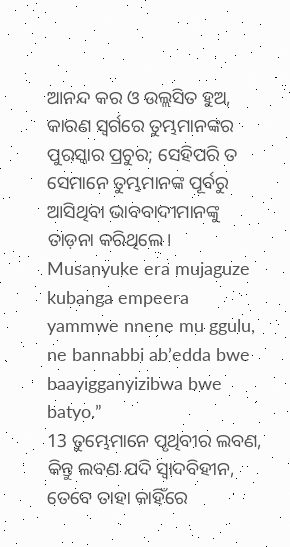ଆନନ୍ଦ କର ଓ ଉଲ୍ଲସିତ ହୁଅ, କାରଣ ସ୍ୱର୍ଗରେ ତୁମ୍ଭମାନଙ୍କର ପୁରସ୍କାର ପ୍ରଚୁର; ସେହିପରି ତ ସେମାନେ ତୁମ୍ଭମାନଙ୍କ ପୂର୍ବରୁ ଆସିଥିବା ଭାବବାଦୀମାନଙ୍କୁ ତାଡ଼ନା କରିଥିଲେ।
Musanyuke era mujaguze kubanga empeera yammwe nnene mu ggulu, ne bannabbi ab’edda bwe baayigganyizibwa bwe batyo.”
13 ତୁମ୍ଭେମାନେ ପୃଥିବୀର ଲବଣ, କିନ୍ତୁ ଲବଣ ଯଦି ସ୍ୱାଦବିହୀନ, ତେବେ ତାହା କାହିଁରେ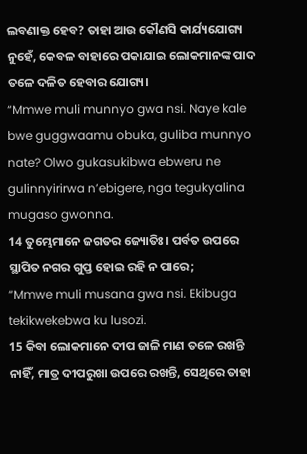ଲବଣାକ୍ତ ହେବ? ତାହା ଆଉ କୌଣସି କାର୍ଯ୍ୟଯୋଗ୍ୟ ନୁହେଁ, କେବଳ ବାହାରେ ପକାଯାଇ ଲୋକମାନଙ୍କ ପାଦ ତଳେ ଦଳିତ ହେବାର ଯୋଗ୍ୟ।
“Mmwe muli munnyo gwa nsi. Naye kale bwe guggwaamu obuka, guliba munnyo nate? Olwo gukasukibwa ebweru ne gulinnyirirwa n’ebigere, nga tegukyalina mugaso gwonna.
14 ତୁମ୍ଭେମାନେ ଜଗତର ଜ୍ୟୋତିଃ। ପର୍ବତ ଉପରେ ସ୍ଥାପିତ ନଗର ଗୁପ୍ତ ହୋଇ ରହି ନ ପାରେ;
“Mmwe muli musana gwa nsi. Ekibuga tekikwekebwa ku lusozi.
15 କିବା ଲୋକମାନେ ଦୀପ ଜାଳି ମାଣ ତଳେ ରଖନ୍ତି ନାହିଁ, ମାତ୍ର ଦୀପରୁଖା ଉପରେ ରଖନ୍ତି, ସେଥିରେ ତାହା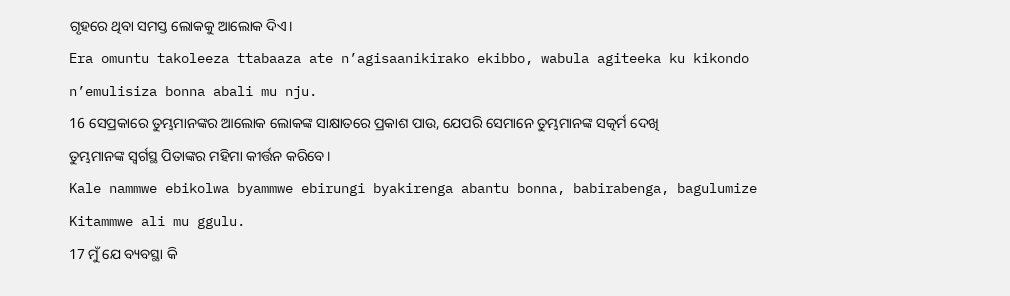ଗୃହରେ ଥିବା ସମସ୍ତ ଲୋକକୁ ଆଲୋକ ଦିଏ।
Era omuntu takoleeza ttabaaza ate n’agisaanikirako ekibbo, wabula agiteeka ku kikondo n’emulisiza bonna abali mu nju.
16 ସେପ୍ରକାରେ ତୁମ୍ଭମାନଙ୍କର ଆଲୋକ ଲୋକଙ୍କ ସାକ୍ଷାତରେ ପ୍ରକାଶ ପାଉ, ଯେପରି ସେମାନେ ତୁମ୍ଭମାନଙ୍କ ସତ୍କର୍ମ ଦେଖି ତୁମ୍ଭମାନଙ୍କ ସ୍ୱର୍ଗସ୍ଥ ପିତାଙ୍କର ମହିମା କୀର୍ତ୍ତନ କରିବେ।
Kale nammwe ebikolwa byammwe ebirungi byakirenga abantu bonna, babirabenga, bagulumize Kitammwe ali mu ggulu.
17 ମୁଁ ଯେ ବ୍ୟବସ୍ଥା କି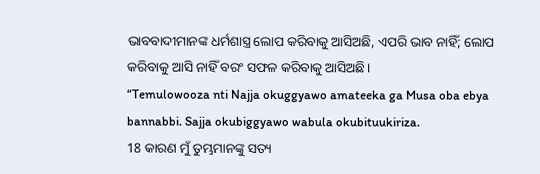ଭାବବାଦୀମାନଙ୍କ ଧର୍ମଶାସ୍ତ୍ର ଲୋପ କରିବାକୁ ଆସିଅଛି, ଏପରି ଭାବ ନାହିଁ; ଲୋପ କରିବାକୁ ଆସି ନାହିଁ ବରଂ ସଫଳ କରିବାକୁ ଆସିଅଛି।
“Temulowooza nti Najja okuggyawo amateeka ga Musa oba ebya bannabbi. Sajja okubiggyawo wabula okubituukiriza.
18 କାରଣ ମୁଁ ତୁମ୍ଭମାନଙ୍କୁ ସତ୍ୟ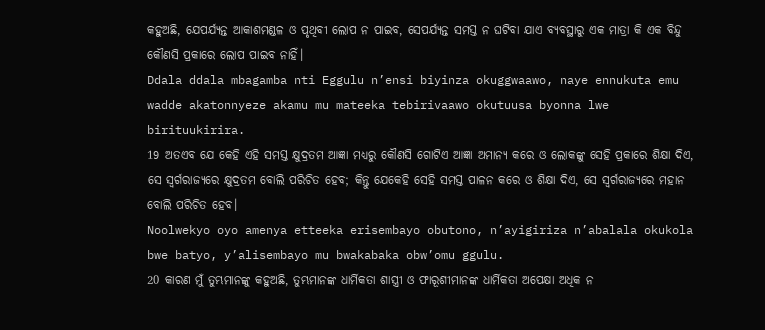କହୁଅଛି, ଯେପର୍ଯ୍ୟନ୍ତ ଆକାଶମଣ୍ଡଳ ଓ ପୃଥିବୀ ଲୋପ ନ ପାଇବ, ସେପର୍ଯ୍ୟନ୍ତ ସମସ୍ତ ନ ଘଟିବା ଯାଏ ବ୍ୟବସ୍ଥାରୁ ଏକ ମାତ୍ରା କି ଏକ ବିନ୍ଦୁ କୌଣସି ପ୍ରକାରେ ଲୋପ ପାଇବ ନାହିଁ।
Ddala ddala mbagamba nti Eggulu n’ensi biyinza okuggwaawo, naye ennukuta emu wadde akatonnyeze akamu mu mateeka tebirivaawo okutuusa byonna lwe birituukirira.
19 ଅତଏବ ଯେ କେହି ଏହି ସମସ୍ତ କ୍ଷୁଦ୍ରତମ ଆଜ୍ଞା ମଧ୍ୟରୁ କୌଣସି ଗୋଟିଏ ଆଜ୍ଞା ଅମାନ୍ୟ କରେ ଓ ଲୋକଙ୍କୁ ସେହି ପ୍ରକାରେ ଶିକ୍ଷା ଦିଏ, ସେ ସ୍ୱର୍ଗରାଜ୍ୟରେ କ୍ଷୁଦ୍ରତମ ବୋଲି ପରିଚିତ ହେବ; କିନ୍ତୁ ଯେକେହି ସେହି ସମସ୍ତ ପାଳନ କରେ ଓ ଶିକ୍ଷା ଦିଏ, ସେ ସ୍ୱର୍ଗରାଜ୍ୟରେ ମହାନ ବୋଲି ପରିଚିତ ହେବ।
Noolwekyo oyo amenya etteeka erisembayo obutono, n’ayigiriza n’abalala okukola bwe batyo, y’alisembayo mu bwakabaka obw’omu ggulu.
20 କାରଣ ମୁଁ ତୁମ୍ଭମାନଙ୍କୁ କହୁଅଛି, ତୁମ୍ଭମାନଙ୍କ ଧାର୍ମିକତା ଶାସ୍ତ୍ରୀ ଓ ଫାରୂଶୀମାନଙ୍କ ଧାର୍ମିକତା ଅପେକ୍ଷା ଅଧିକ ନ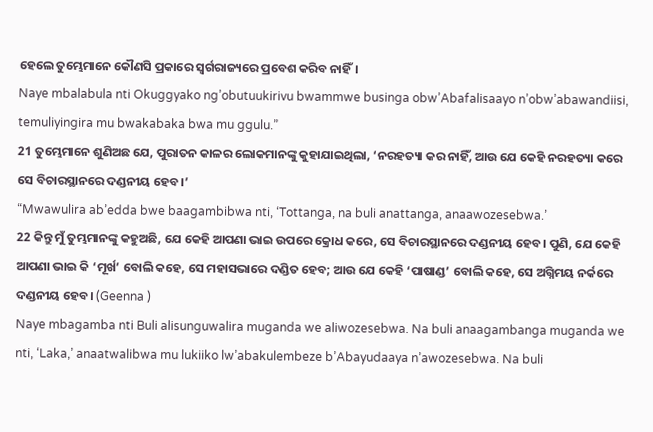ହେଲେ ତୁମ୍ଭେମାନେ କୌଣସି ପ୍ରକାରେ ସ୍ୱର୍ଗରାଜ୍ୟରେ ପ୍ରବେଶ କରିବ ନାହିଁ।
Naye mbalabula nti Okuggyako ng’obutuukirivu bwammwe businga obw’Abafalisaayo n’obw’abawandiisi, temuliyingira mu bwakabaka bwa mu ggulu.”
21 ତୁମ୍ଭେମାନେ ଶୁଣିଅଛ ଯେ, ପୁରାତନ କାଳର ଲୋକମାନଙ୍କୁ କୁହାଯାଇଥିଲା, ‘ନରହତ୍ୟା କର ନାହିଁ, ଆଉ ଯେ କେହି ନରହତ୍ୟା କରେ ସେ ବିଚାରସ୍ଥାନରେ ଦଣ୍ଡନୀୟ ହେବ।’
“Mwawulira ab’edda bwe baagambibwa nti, ‘Tottanga, na buli anattanga, anaawozesebwa.’
22 କିନ୍ତୁ ମୁଁ ତୁମ୍ଭମାନଙ୍କୁ କହୁଅଛି, ଯେ କେହି ଆପଣା ଭାଇ ଉପରେ କ୍ରୋଧ କରେ, ସେ ବିଚାରସ୍ଥାନରେ ଦଣ୍ଡନୀୟ ହେବ। ପୁଣି, ଯେ କେହି ଆପଣା ଭାଇ କି ‘ମୂର୍ଖ’ ବୋଲି କହେ, ସେ ମହାସଭାରେ ଦଣ୍ଡିତ ହେବ; ଆଉ ଯେ କେହି ‘ପାଷାଣ୍ଡ’ ବୋଲି କହେ, ସେ ଅଗ୍ନିମୟ ନର୍କରେ ଦଣ୍ଡନୀୟ ହେବ। (Geenna )
Naye mbagamba nti Buli alisunguwalira muganda we aliwozesebwa. Na buli anaagambanga muganda we nti, ‘Laka,’ anaatwalibwa mu lukiiko lw’abakulembeze b’Abayudaaya n’awozesebwa. Na buli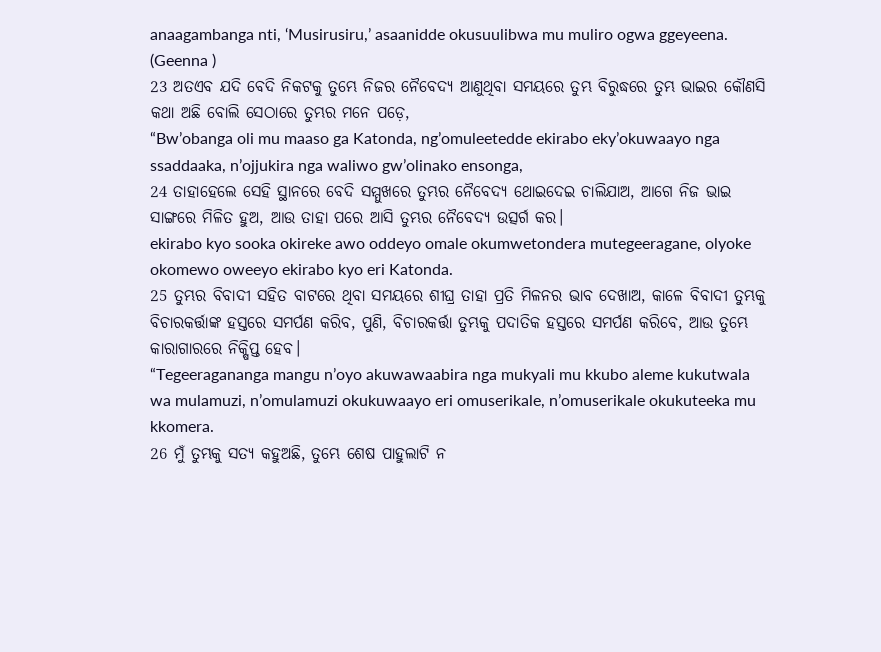anaagambanga nti, ‘Musirusiru,’ asaanidde okusuulibwa mu muliro ogwa ggeyeena. (Geenna )
23 ଅତଏବ ଯଦି ବେଦି ନିକଟକୁ ତୁମ୍ଭେ ନିଜର ନୈବେଦ୍ୟ ଆଣୁଥିବା ସମୟରେ ତୁମ୍ଭ ବିରୁଦ୍ଧରେ ତୁମ୍ଭ ଭାଇର କୌଣସି କଥା ଅଛି ବୋଲି ସେଠାରେ ତୁମ୍ଭର ମନେ ପଡ଼େ,
“Bw’obanga oli mu maaso ga Katonda, ng’omuleetedde ekirabo eky’okuwaayo nga ssaddaaka, n’ojjukira nga waliwo gw’olinako ensonga,
24 ତାହାହେଲେ ସେହି ସ୍ଥାନରେ ବେଦି ସମ୍ମୁଖରେ ତୁମ୍ଭର ନୈବେଦ୍ୟ ଥୋଇଦେଇ ଚାଲିଯାଅ, ଆଗେ ନିଜ ଭାଇ ସାଙ୍ଗରେ ମିଳିତ ହୁଅ, ଆଉ ତାହା ପରେ ଆସି ତୁମ୍ଭର ନୈବେଦ୍ୟ ଉତ୍ସର୍ଗ କର।
ekirabo kyo sooka okireke awo oddeyo omale okumwetondera mutegeeragane, olyoke okomewo oweeyo ekirabo kyo eri Katonda.
25 ତୁମ୍ଭର ବିବାଦୀ ସହିତ ବାଟରେ ଥିବା ସମୟରେ ଶୀଘ୍ର ତାହା ପ୍ରତି ମିଳନର ଭାବ ଦେଖାଅ, କାଳେ ବିବାଦୀ ତୁମ୍ଭକୁ ବିଚାରକର୍ତ୍ତାଙ୍କ ହସ୍ତରେ ସମର୍ପଣ କରିବ, ପୁଣି, ବିଚାରକର୍ତ୍ତା ତୁମ୍ଭକୁ ପଦାତିକ ହସ୍ତରେ ସମର୍ପଣ କରିବେ, ଆଉ ତୁମ୍ଭେ କାରାଗାରରେ ନିକ୍ଷିପ୍ତ ହେବ।
“Tegeeragananga mangu n’oyo akuwawaabira nga mukyali mu kkubo aleme kukutwala wa mulamuzi, n’omulamuzi okukuwaayo eri omuserikale, n’omuserikale okukuteeka mu kkomera.
26 ମୁଁ ତୁମ୍ଭକୁ ସତ୍ୟ କହୁଅଛି, ତୁମ୍ଭେ ଶେଷ ପାହୁଲାଟି ନ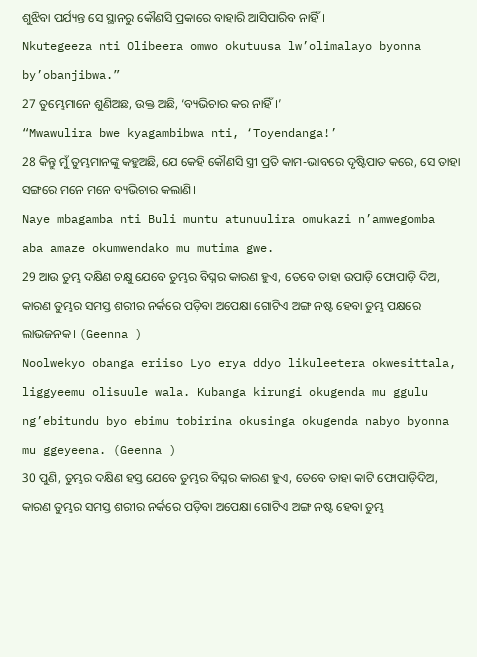ଶୁଝିବା ପର୍ଯ୍ୟନ୍ତ ସେ ସ୍ଥାନରୁ କୌଣସି ପ୍ରକାରେ ବାହାରି ଆସିପାରିବ ନାହିଁ।
Nkutegeeza nti Olibeera omwo okutuusa lw’olimalayo byonna by’obanjibwa.”
27 ତୁମ୍ଭେମାନେ ଶୁଣିଅଛ, ଉକ୍ତ ଅଛି, ‘ବ୍ୟଭିଚାର କର ନାହିଁ।’
“Mwawulira bwe kyagambibwa nti, ‘Toyendanga!’
28 କିନ୍ତୁ ମୁଁ ତୁମ୍ଭମାନଙ୍କୁ କହୁଅଛି, ଯେ କେହି କୌଣସି ସ୍ତ୍ରୀ ପ୍ରତି କାମ-ଭାବରେ ଦୃଷ୍ଟିପାତ କରେ, ସେ ତାହା ସଙ୍ଗରେ ମନେ ମନେ ବ୍ୟଭିଚାର କଲାଣି।
Naye mbagamba nti Buli muntu atunuulira omukazi n’amwegomba aba amaze okumwendako mu mutima gwe.
29 ଆଉ ତୁମ୍ଭ ଦକ୍ଷିଣ ଚକ୍ଷୁ ଯେବେ ତୁମ୍ଭର ବିଘ୍ନର କାରଣ ହୁଏ, ତେବେ ତାହା ଉପାଡ଼ି ଫୋପାଡ଼ି ଦିଅ, କାରଣ ତୁମ୍ଭର ସମସ୍ତ ଶରୀର ନର୍କରେ ପଡ଼ିବା ଅପେକ୍ଷା ଗୋଟିଏ ଅଙ୍ଗ ନଷ୍ଟ ହେବା ତୁମ୍ଭ ପକ୍ଷରେ ଲାଭଜନକ। (Geenna )
Noolwekyo obanga eriiso Lyo erya ddyo likuleetera okwesittala, liggyeemu olisuule wala. Kubanga kirungi okugenda mu ggulu ng’ebitundu byo ebimu tobirina okusinga okugenda nabyo byonna mu ggeyeena. (Geenna )
30 ପୁଣି, ତୁମ୍ଭର ଦକ୍ଷିଣ ହସ୍ତ ଯେବେ ତୁମ୍ଭର ବିଘ୍ନର କାରଣ ହୁଏ, ତେବେ ତାହା କାଟି ଫୋପାଡ଼ିଦିଅ, କାରଣ ତୁମ୍ଭର ସମସ୍ତ ଶରୀର ନର୍କରେ ପଡ଼ିବା ଅପେକ୍ଷା ଗୋଟିଏ ଅଙ୍ଗ ନଷ୍ଟ ହେବା ତୁମ୍ଭ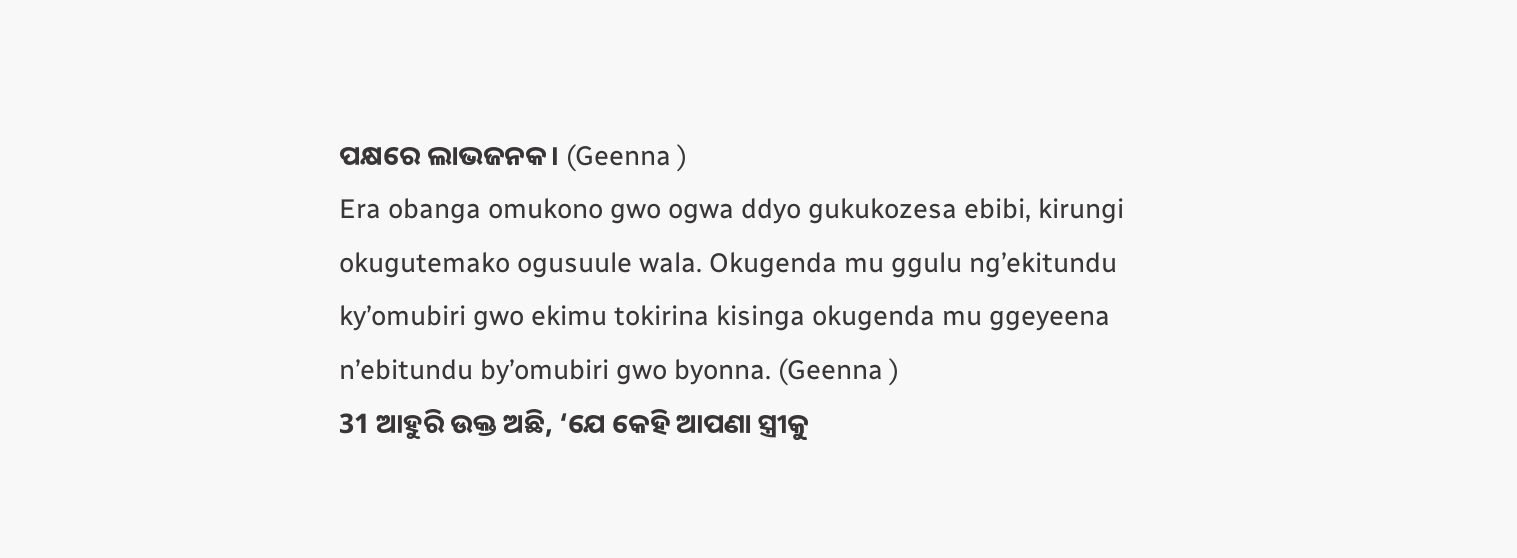ପକ୍ଷରେ ଲାଭଜନକ। (Geenna )
Era obanga omukono gwo ogwa ddyo gukukozesa ebibi, kirungi okugutemako ogusuule wala. Okugenda mu ggulu ng’ekitundu ky’omubiri gwo ekimu tokirina kisinga okugenda mu ggeyeena n’ebitundu by’omubiri gwo byonna. (Geenna )
31 ଆହୁରି ଉକ୍ତ ଅଛି, ‘ଯେ କେହି ଆପଣା ସ୍ତ୍ରୀକୁ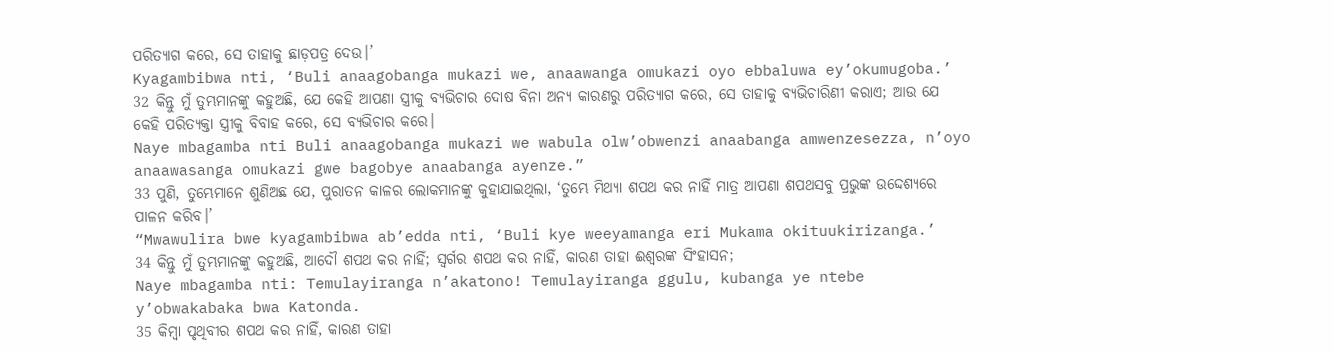ପରିତ୍ୟାଗ କରେ, ସେ ତାହାକୁ ଛାଡ଼ପତ୍ର ଦେଉ।’
Kyagambibwa nti, ‘Buli anaagobanga mukazi we, anaawanga omukazi oyo ebbaluwa ey’okumugoba.’
32 କିନ୍ତୁ ମୁଁ ତୁମ୍ଭମାନଙ୍କୁ କହୁଅଛି, ଯେ କେହି ଆପଣା ସ୍ତ୍ରୀକୁ ବ୍ୟଭିଚାର ଦୋଷ ବିନା ଅନ୍ୟ କାରଣରୁ ପରିତ୍ୟାଗ କରେ, ସେ ତାହାକୁ ବ୍ୟଭିଚାରିଣୀ କରାଏ; ଆଉ ଯେ କେହି ପରିତ୍ୟକ୍ତା ସ୍ତ୍ରୀକୁ ବିବାହ କରେ, ସେ ବ୍ୟଭିଚାର କରେ।
Naye mbagamba nti Buli anaagobanga mukazi we wabula olw’obwenzi anaabanga amwenzesezza, n’oyo anaawasanga omukazi gwe bagobye anaabanga ayenze.”
33 ପୁଣି, ତୁମ୍ଭେମାନେ ଶୁଣିଅଛ ଯେ, ପୁରାତନ କାଳର ଲୋକମାନଙ୍କୁ କୁହାଯାଇଥିଲା, ‘ତୁମ୍ଭେ ମିଥ୍ୟା ଶପଥ କର ନାହିଁ ମାତ୍ର ଆପଣା ଶପଥସବୁ ପ୍ରଭୁଙ୍କ ଉଦ୍ଦେଶ୍ୟରେ ପାଳନ କରିବ।’
“Mwawulira bwe kyagambibwa ab’edda nti, ‘Buli kye weeyamanga eri Mukama okituukirizanga.’
34 କିନ୍ତୁ ମୁଁ ତୁମ୍ଭମାନଙ୍କୁ କହୁଅଛି, ଆଦୌ ଶପଥ କର ନାହିଁ; ସ୍ୱର୍ଗର ଶପଥ କର ନାହିଁ, କାରଣ ତାହା ଈଶ୍ବରଙ୍କ ସିଂହାସନ;
Naye mbagamba nti: Temulayiranga n’akatono! Temulayiranga ggulu, kubanga ye ntebe y’obwakabaka bwa Katonda.
35 କିମ୍ବା ପୃଥିବୀର ଶପଥ କର ନାହିଁ, କାରଣ ତାହା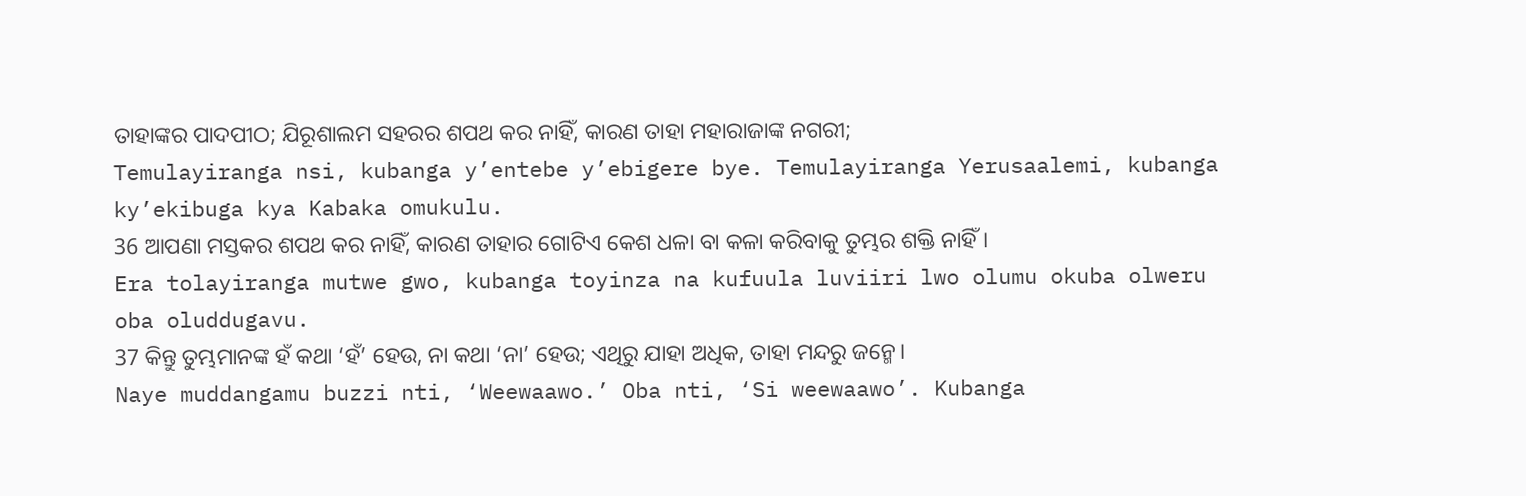ତାହାଙ୍କର ପାଦପୀଠ; ଯିରୂଶାଲମ ସହରର ଶପଥ କର ନାହିଁ, କାରଣ ତାହା ମହାରାଜାଙ୍କ ନଗରୀ;
Temulayiranga nsi, kubanga y’entebe y’ebigere bye. Temulayiranga Yerusaalemi, kubanga ky’ekibuga kya Kabaka omukulu.
36 ଆପଣା ମସ୍ତକର ଶପଥ କର ନାହିଁ, କାରଣ ତାହାର ଗୋଟିଏ କେଶ ଧଳା ବା କଳା କରିବାକୁ ତୁମ୍ଭର ଶକ୍ତି ନାହିଁ।
Era tolayiranga mutwe gwo, kubanga toyinza na kufuula luviiri lwo olumu okuba olweru oba oluddugavu.
37 କିନ୍ତୁ ତୁମ୍ଭମାନଙ୍କ ହଁ କଥା ‘ହଁ’ ହେଉ, ନା କଥା ‘ନା’ ହେଉ; ଏଥିରୁ ଯାହା ଅଧିକ, ତାହା ମନ୍ଦରୁ ଜନ୍ମେ।
Naye muddangamu buzzi nti, ‘Weewaawo.’ Oba nti, ‘Si weewaawo’. Kubanga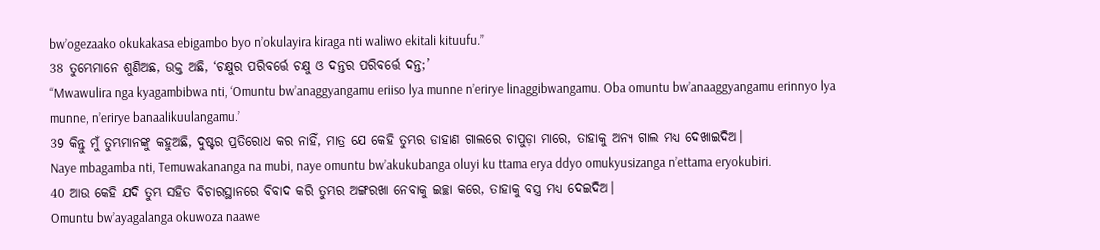bw’ogezaako okukakasa ebigambo byo n’okulayira kiraga nti waliwo ekitali kituufu.”
38 ତୁମ୍ଭେମାନେ ଶୁଣିଅଛ, ଉକ୍ତ ଅଛି, ‘ଚକ୍ଷୁର ପରିବର୍ତ୍ତେ ଚକ୍ଷୁ ଓ ଦନ୍ତର ପରିବର୍ତ୍ତେ ଦନ୍ତ;’
“Mwawulira nga kyagambibwa nti, ‘Omuntu bw’anaggyangamu eriiso lya munne n’erirye linaggibwangamu. Oba omuntu bw’anaaggyangamu erinnyo lya munne, n’erirye banaalikuulangamu.’
39 କିନ୍ତୁ ମୁଁ ତୁମ୍ଭମାନଙ୍କୁ କହୁଅଛି, ଦୁଷ୍ଟର ପ୍ରତିରୋଧ କର ନାହିଁ, ମାତ୍ର ଯେ କେହି ତୁମ୍ଭର ଡାହାଣ ଗାଲରେ ଚାପୁଡ଼ା ମାରେ, ତାହାକୁ ଅନ୍ୟ ଗାଲ ମଧ୍ୟ ଦେଖାଇଦିଅ।
Naye mbagamba nti, Temuwakananga na mubi, naye omuntu bw’akukubanga oluyi ku ttama erya ddyo omukyusizanga n’ettama eryokubiri.
40 ଆଉ କେହି ଯଦି ତୁମ୍ଭ ସହିତ ବିଚାରସ୍ଥାନରେ ବିବାଦ କରି ତୁମ୍ଭର ଅଙ୍ଗରଖା ନେବାକୁ ଇଚ୍ଛା କରେ, ତାହାକୁ ବସ୍ତ୍ର ମଧ୍ୟ ଦେଇଦିଅ।
Omuntu bw’ayagalanga okuwoza naawe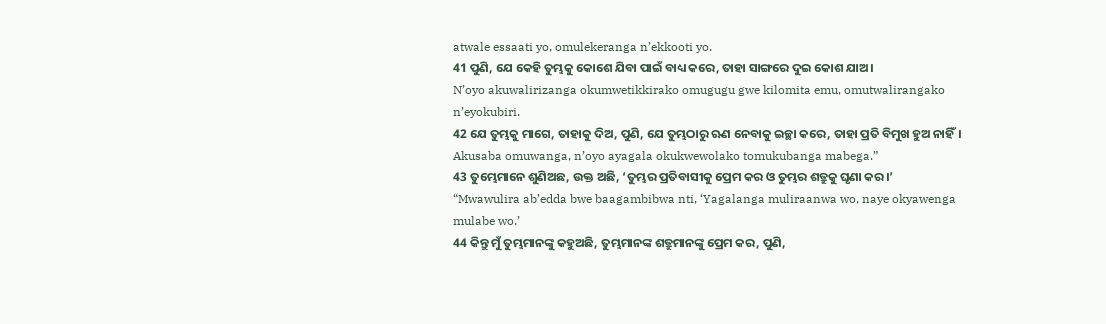atwale essaati yo, omulekeranga n’ekkooti yo.
41 ପୁଣି, ଯେ କେହି ତୁମ୍ଭକୁ କୋଶେ ଯିବା ପାଇଁ ବାଧ୍ୟ କରେ, ତାହା ସାଙ୍ଗରେ ଦୁଇ କୋଶ ଯାଅ।
N’oyo akuwalirizanga okumwetikkirako omugugu gwe kilomita emu, omutwalirangako n’eyokubiri.
42 ଯେ ତୁମ୍ଭକୁ ମାଗେ, ତାହାକୁ ଦିଅ, ପୁଣି, ଯେ ତୁମ୍ଭଠାରୁ ଋଣ ନେବାକୁ ଇଚ୍ଛା କରେ, ତାହା ପ୍ରତି ବିମୁଖ ହୁଅ ନାହିଁ।
Akusaba omuwanga, n’oyo ayagala okukwewolako tomukubanga mabega.”
43 ତୁମ୍ଭେମାନେ ଶୁଣିଅଛ, ଉକ୍ତ ଅଛି, ‘ତୁମ୍ଭର ପ୍ରତିବାସୀକୁ ପ୍ରେମ କର ଓ ତୁମ୍ଭର ଶତ୍ରୁକୁ ଘୃଣା କର।’
“Mwawulira ab’edda bwe baagambibwa nti, ‘Yagalanga muliraanwa wo, naye okyawenga mulabe wo.’
44 କିନ୍ତୁ ମୁଁ ତୁମ୍ଭମାନଙ୍କୁ କହୁଅଛି, ତୁମ୍ଭମାନଙ୍କ ଶତ୍ରୁମାନଙ୍କୁ ପ୍ରେମ କର, ପୁଣି,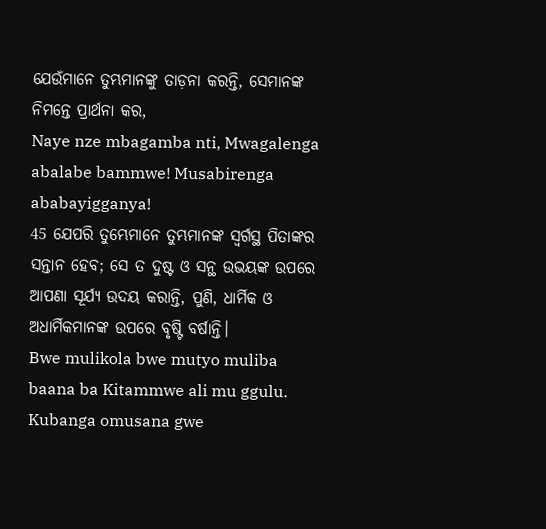ଯେଉଁମାନେ ତୁମ୍ଭମାନଙ୍କୁ ତାଡ଼ନା କରନ୍ତି, ସେମାନଙ୍କ ନିମନ୍ତେ ପ୍ରାର୍ଥନା କର,
Naye nze mbagamba nti, Mwagalenga abalabe bammwe! Musabirenga ababayigganya!
45 ଯେପରି ତୁମ୍ଭେମାନେ ତୁମ୍ଭମାନଙ୍କ ସ୍ୱର୍ଗସ୍ଥ ପିତାଙ୍କର ସନ୍ତାନ ହେବ; ସେ ତ ଦୁଷ୍ଟ ଓ ସନ୍ଥ ଉଭୟଙ୍କ ଉପରେ ଆପଣା ସୂର୍ଯ୍ୟ ଉଦୟ କରାନ୍ତି, ପୁଣି, ଧାର୍ମିକ ଓ ଅଧାର୍ମିକମାନଙ୍କ ଉପରେ ବୃଷ୍ଟି ବର୍ଷାନ୍ତି।
Bwe mulikola bwe mutyo muliba baana ba Kitammwe ali mu ggulu. Kubanga omusana gwe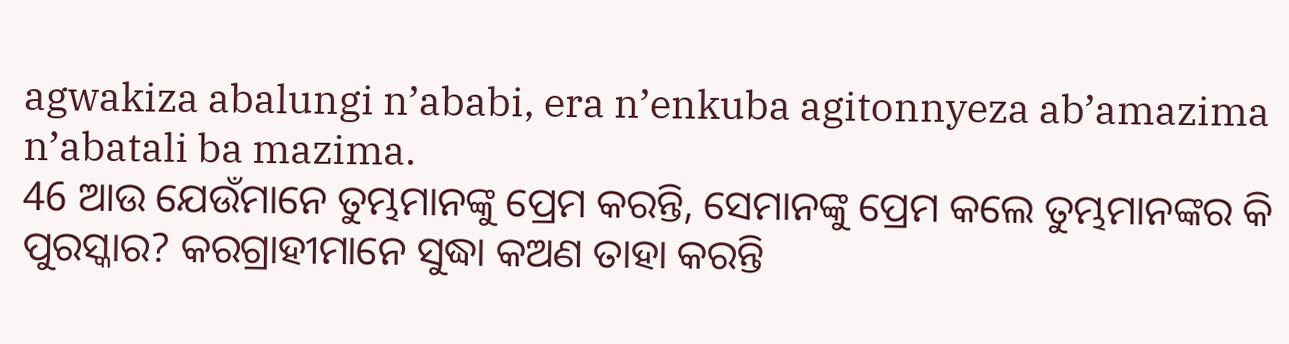agwakiza abalungi n’ababi, era n’enkuba agitonnyeza ab’amazima n’abatali ba mazima.
46 ଆଉ ଯେଉଁମାନେ ତୁମ୍ଭମାନଙ୍କୁ ପ୍ରେମ କରନ୍ତି, ସେମାନଙ୍କୁ ପ୍ରେମ କଲେ ତୁମ୍ଭମାନଙ୍କର କି ପୁରସ୍କାର? କରଗ୍ରାହୀମାନେ ସୁଦ୍ଧା କଅଣ ତାହା କରନ୍ତି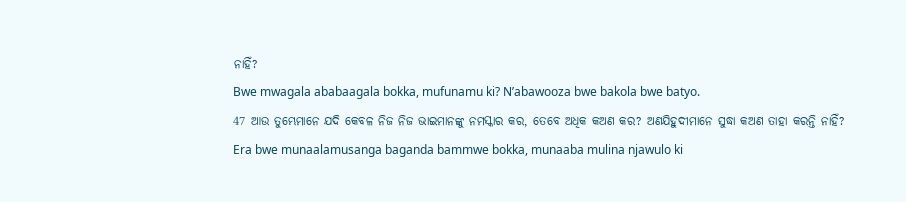ନାହିଁ?
Bwe mwagala ababaagala bokka, mufunamu ki? N’abawooza bwe bakola bwe batyo.
47 ଆଉ ତୁମ୍ଭେମାନେ ଯଦି କେବଳ ନିଜ ନିଜ ଭାଇମାନଙ୍କୁ ନମସ୍କାର କର, ତେବେ ଅଧିକ କଅଣ କର? ଅଣଯିହୁଦୀମାନେ ସୁଦ୍ଧା କଅଣ ତାହା କରନ୍ତି ନାହିଁ?
Era bwe munaalamusanga baganda bammwe bokka, munaaba mulina njawulo ki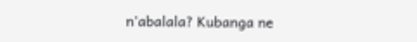n’abalala? Kubanga ne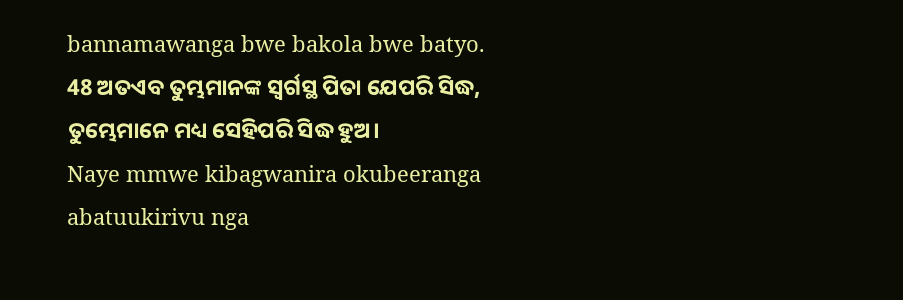bannamawanga bwe bakola bwe batyo.
48 ଅତଏବ ତୁମ୍ଭମାନଙ୍କ ସ୍ୱର୍ଗସ୍ଥ ପିତା ଯେପରି ସିଦ୍ଧ, ତୁମ୍ଭେମାନେ ମଧ୍ୟ ସେହିପରି ସିଦ୍ଧ ହୁଅ।
Naye mmwe kibagwanira okubeeranga abatuukirivu nga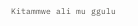Kitammwe ali mu ggulu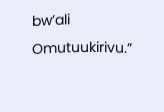bw’ali Omutuukirivu.”